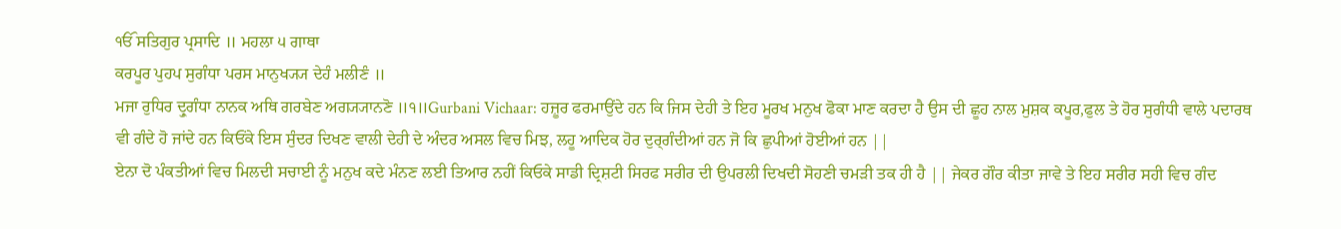ੴ ਸਤਿਗੁਰ ਪ੍ਰਸਾਦਿ ॥ ਮਹਲਾ ੫ ਗਾਥਾ
ਕਰਪੂਰ ਪੁਹਪ ਸੁਗੰਧਾ ਪਰਸ ਮਾਨੁਖ੍ਯ੍ਯ ਦੇਹੰ ਮਲੀਣੰ ॥
ਮਜਾ ਰੁਧਿਰ ਦ੍ਰੁਗੰਧਾ ਨਾਨਕ ਅਥਿ ਗਰਬੇਣ ਅਗ੍ਯ੍ਯਾਨਣੋ ॥੧॥Gurbani Vichaar: ਹਜ਼ੂਰ ਫਰਮਾਉਂਦੇ ਹਨ ਕਿ ਜਿਸ ਦੇਹੀ ਤੇ ਇਹ ਮੂਰਖ ਮਨੁਖ ਫੋਕਾ ਮਾਣ ਕਰਦਾ ਹੈ ਉਸ ਦੀ ਛੂਹ ਨਾਲ ਮੁਸ਼ਕ ਕਪੂਰ,ਫੁਲ ਤੇ ਹੋਰ ਸੁਗੰਧੀ ਵਾਲੇ ਪਦਾਰਥ ਵੀ ਗੰਦੇ ਹੋ ਜਾਂਦੇ ਹਨ ਕਿਓਂਕੇ ਇਸ ਸੁੰਦਰ ਦਿਖਣ ਵਾਲੀ ਦੇਹੀ ਦੇ ਅੰਦਰ ਅਸਲ ਵਿਚ ਮਿਝ, ਲਹੂ ਆਦਿਕ ਹੋਰ ਦੁਰ੍ਗੰਦੀਆਂ ਹਨ ਜੋ ਕਿ ਛੁਪੀਆਂ ਹੋਈਆਂ ਹਨ ||
ਏਨਾ ਦੋ ਪੰਕਤੀਆਂ ਵਿਚ ਮਿਲਦੀ ਸਚਾਈ ਨੂੰ ਮਨੁਖ ਕਦੇ ਮੰਨਣ ਲਈ ਤਿਆਰ ਨਹੀਂ ਕਿਓਕੇ ਸਾਡੀ ਦ੍ਰਿਸ਼ਟੀ ਸਿਰਫ ਸਰੀਰ ਦੀ ਉਪਰਲੀ ਦਿਖਦੀ ਸੋਹਣੀ ਚਮੜੀ ਤਕ ਹੀ ਹੈ || ਜੇਕਰ ਗੌਰ ਕੀਤਾ ਜਾਵੇ ਤੇ ਇਹ ਸਰੀਰ ਸਹੀ ਵਿਚ ਗੰਦ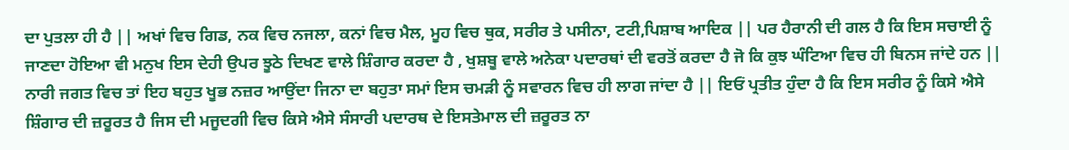ਦਾ ਪੁਤਲਾ ਹੀ ਹੈ || ਅਖਾਂ ਵਿਚ ਗਿਡ, ਨਕ ਵਿਚ ਨਜਲਾ, ਕਨਾਂ ਵਿਚ ਮੈਲ, ਮੂਹ ਵਿਚ ਥੁਕ, ਸਰੀਰ ਤੇ ਪਸੀਨਾ, ਟਟੀ,ਪਿਸ਼ਾਬ ਆਦਿਕ || ਪਰ ਹੈਰਾਨੀ ਦੀ ਗਲ ਹੈ ਕਿ ਇਸ ਸਚਾਈ ਨੂੰ ਜਾਣਦਾ ਹੋਇਆ ਵੀ ਮਨੁਖ ਇਸ ਦੇਹੀ ਉਪਰ ਝੂਠੇ ਦਿਖਣ ਵਾਲੇ ਸ਼ਿੰਗਾਰ ਕਰਦਾ ਹੈ , ਖੁਸ਼ਬੂ ਵਾਲੇ ਅਨੇਕਾ ਪਦਾਰਥਾਂ ਦੀ ਵਰਤੋਂ ਕਰਦਾ ਹੈ ਜੋ ਕਿ ਕੁਝ ਘੰਟਿਆ ਵਿਚ ਹੀ ਬਿਨਸ ਜਾਂਦੇ ਹਨ || ਨਾਰੀ ਜਗਤ ਵਿਚ ਤਾਂ ਇਹ ਬਹੁਤ ਖੂਭ ਨਜ਼ਰ ਆਉਂਦਾ ਜਿਨਾ ਦਾ ਬਹੁਤਾ ਸਮਾਂ ਇਸ ਚਮੜੀ ਨੂੰ ਸਵਾਰਨ ਵਿਚ ਹੀ ਲਾਗ ਜਾਂਦਾ ਹੈ || ਇਓਂ ਪ੍ਰਤੀਤ ਹੁੰਦਾ ਹੈ ਕਿ ਇਸ ਸਰੀਰ ਨੂੰ ਕਿਸੇ ਐਸੇ ਸ਼ਿੰਗਾਰ ਦੀ ਜ਼ਰੂਰਤ ਹੈ ਜਿਸ ਦੀ ਮਜੂਦਗੀ ਵਿਚ ਕਿਸੇ ਐਸੇ ਸੰਸਾਰੀ ਪਦਾਰਥ ਦੇ ਇਸਤੇਮਾਲ ਦੀ ਜ਼ਰੂਰਤ ਨਾ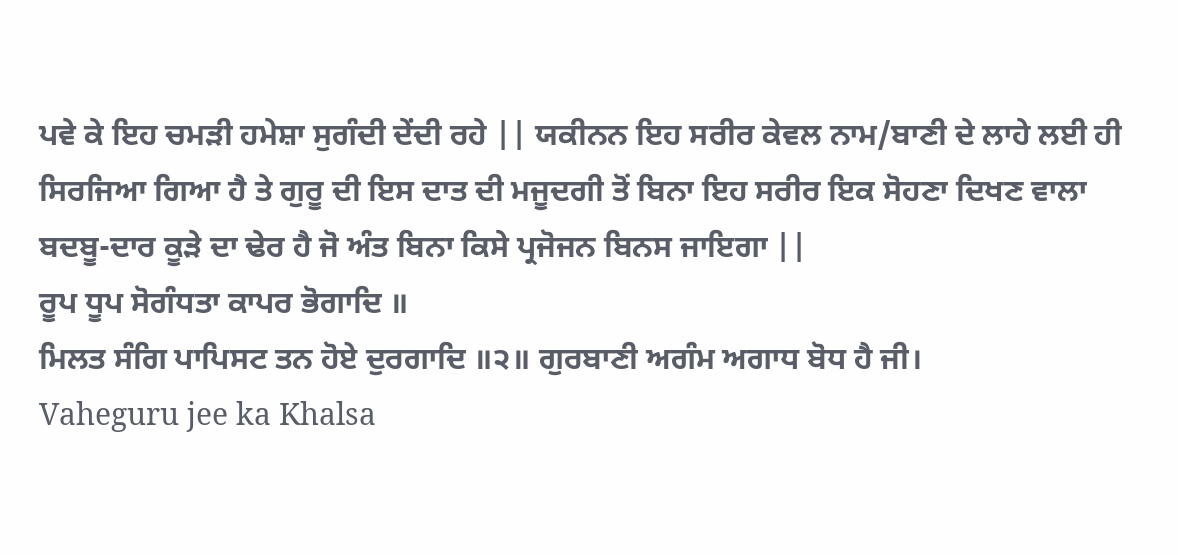ਪਵੇ ਕੇ ਇਹ ਚਮੜੀ ਹਮੇਸ਼ਾ ਸੁਗੰਦੀ ਦੇਂਦੀ ਰਹੇ || ਯਕੀਨਨ ਇਹ ਸਰੀਰ ਕੇਵਲ ਨਾਮ/ਬਾਣੀ ਦੇ ਲਾਹੇ ਲਈ ਹੀ ਸਿਰਜਿਆ ਗਿਆ ਹੈ ਤੇ ਗੁਰੂ ਦੀ ਇਸ ਦਾਤ ਦੀ ਮਜੂਦਗੀ ਤੋਂ ਬਿਨਾ ਇਹ ਸਰੀਰ ਇਕ ਸੋਹਣਾ ਦਿਖਣ ਵਾਲਾ ਬਦਬੂ-ਦਾਰ ਕੂੜੇ ਦਾ ਢੇਰ ਹੈ ਜੋ ਅੰਤ ਬਿਨਾ ਕਿਸੇ ਪ੍ਰਜੋਜਨ ਬਿਨਸ ਜਾਇਗਾ ||
ਰੂਪ ਧੂਪ ਸੋਗੰਧਤਾ ਕਾਪਰ ਭੋਗਾਦਿ ॥
ਮਿਲਤ ਸੰਗਿ ਪਾਪਿਸਟ ਤਨ ਹੋਏ ਦੁਰਗਾਦਿ ॥੨॥ ਗੁਰਬਾਣੀ ਅਗੰਮ ਅਗਾਧ ਬੋਧ ਹੈ ਜੀ।
Vaheguru jee ka Khalsa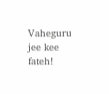Vaheguru jee kee fateh!